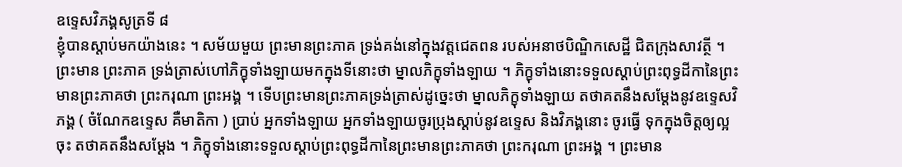ឧទ្ទេសវិភង្គសូត្រទី ៨
ខ្ញុំបានស្តាប់មកយ៉ាងនេះ ។ សម័យមួយ ព្រះមានព្រះភាគ ទ្រង់គង់នៅក្នុងវត្តជេតពន របស់អនាថបិណ្ឌិកសេដ្ឋី ជិតក្រុងសាវត្ថី ។ ព្រះមាន ព្រះភាគ ទ្រង់ត្រាស់ហៅភិក្ខុទាំងឡាយមកក្នុងទីនោះថា ម្នាលភិក្ខុទាំងឡាយ ។ ភិក្ខុទាំងនោះទទួលស្តាប់ព្រះពុទ្ធដីកានៃព្រះមានព្រះភាគថា ព្រះករុណា ព្រះអង្គ ។ ទើបព្រះមានព្រះភាគទ្រង់ត្រាស់ដូច្នេះថា ម្នាលភិក្ខុទាំងឡាយ តថាគតនឹងសម្តែងនូវឧទ្ទេសវិភង្គ ( ចំណែកឧទ្ទេស គឺមាតិកា ) ប្រាប់ អ្នកទាំងឡាយ អ្នកទាំងឡាយចូរប្រុងស្តាប់នូវឧទ្ទេស និងវិភង្គនោះ ចូរធ្វើ ទុកក្នុងចិត្តឲ្យល្អចុះ តថាគតនឹងសម្តែង ។ ភិក្ខុទាំងនោះទទួលស្តាប់ព្រះពុទ្ធដីកានៃព្រះមានព្រះភាគថា ព្រះករុណា ព្រះអង្គ ។ ព្រះមាន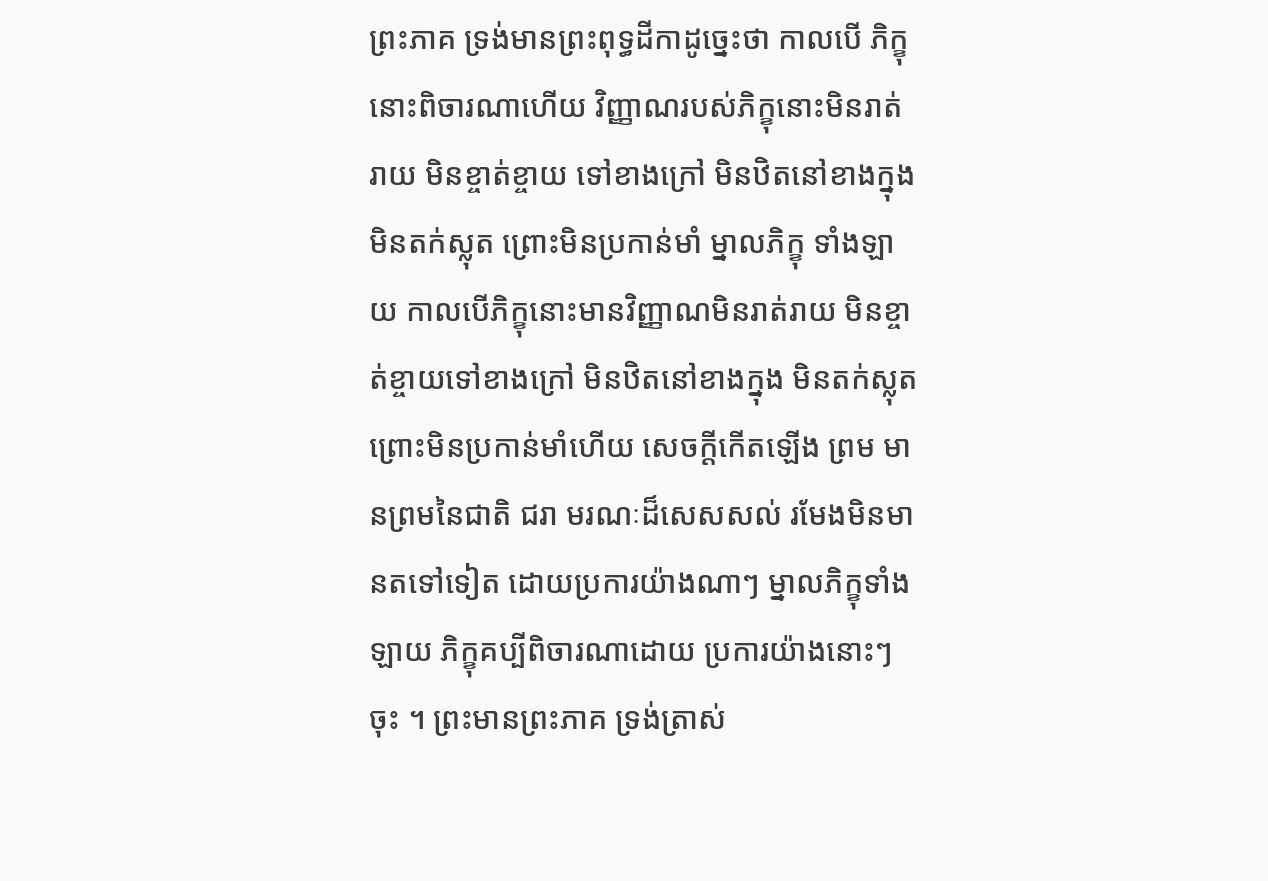ព្រះភាគ ទ្រង់មានព្រះពុទ្ធដីកាដូច្នេះថា កាលបើ ភិក្ខុនោះពិចារណាហើយ វិញ្ញាណរបស់ភិក្ខុនោះមិនរាត់រាយ មិនខ្ចាត់ខ្ចាយ ទៅខាងក្រៅ មិនឋិតនៅខាងក្នុង មិនតក់ស្លុត ព្រោះមិនប្រកាន់មាំ ម្នាលភិក្ខុ ទាំងឡាយ កាលបើភិក្ខុនោះមានវិញ្ញាណមិនរាត់រាយ មិនខ្ចាត់ខ្ចាយទៅខាងក្រៅ មិនឋិតនៅខាងក្នុង មិនតក់ស្លុតព្រោះមិនប្រកាន់មាំហើយ សេចក្តីកើតឡើង ព្រម មានព្រមនៃជាតិ ជរា មរណៈដ៏សេសសល់ រមែងមិនមានតទៅទៀត ដោយប្រការយ៉ាងណាៗ ម្នាលភិក្ខុទាំងឡាយ ភិក្ខុគប្បីពិចារណាដោយ ប្រការយ៉ាងនោះៗ ចុះ ។ ព្រះមានព្រះភាគ ទ្រង់ត្រាស់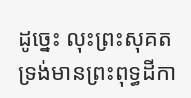ដូច្នេះ លុះព្រះសុគត ទ្រង់មានព្រះពុទ្ធដីកា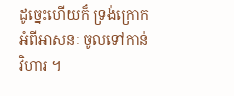ដូច្នេះហើយក៏ ទ្រង់ក្រោកអំពីអាសនៈ ចូលទៅកាន់ វិហារ ។